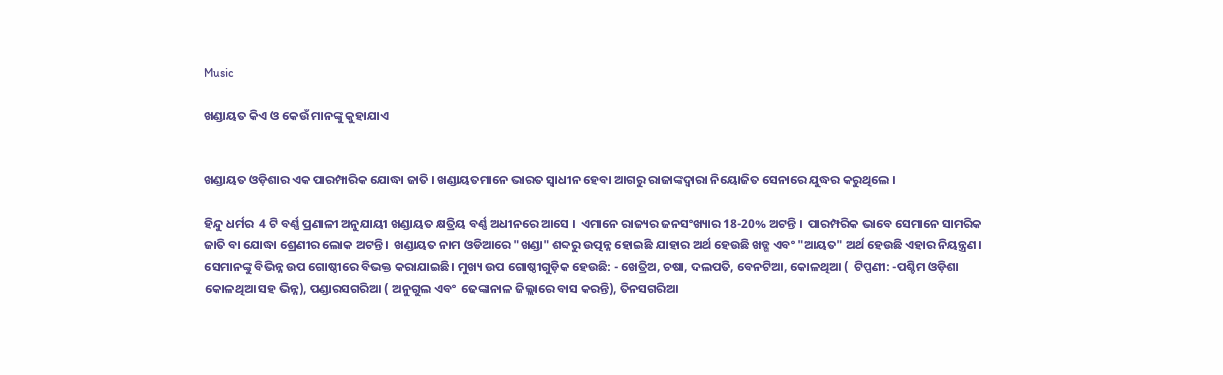Music

ଖଣ୍ଡାୟତ କିଏ ଓ କେଉଁ ମାନଙ୍କୁ କୁହାଯାଏ


ଖଣ୍ଡାୟତ ଓଡ଼ିଶାର ଏକ ପାରମ୍ପାରିକ ଯୋଦ୍ଧା ଜାତି । ଖଣ୍ଡାୟତମାନେ ଭାରତ ସ୍ୱାଧୀନ ହେବା ଆଗରୁ ରାଜାଙ୍କଦ୍ୱାରା ନିୟୋଜିତ ସେନାରେ ଯୁଦ୍ଧର କରୁଥିଲେ ।

ହିନ୍ଦୁ ଧର୍ମର  4 ଟି ବର୍ଣ୍ଣ ପ୍ରଣାଳୀ ଅନୁଯାୟୀ ଖଣ୍ଡାୟତ କ୍ଷତ୍ରିୟ ବର୍ଣ୍ଣ ଅଧୀନରେ ଆସେ ।  ଏମାନେ ରାଜ୍ୟର ଜନସଂଖ୍ୟାର 18-20% ଅଟନ୍ତି ।  ପାରମ୍ପରିକ ଭାବେ ସେମାନେ ସାମରିକ ଜାତି ବା ଯୋଦ୍ଧା ଶ୍ରେଣୀର ଲୋକ ଅଟନ୍ତି ।  ଖଣ୍ଡାୟତ ନାମ ଓଡିଆରେ "ଖଣ୍ଡା" ଶବ୍ଦରୁ ଉତ୍ପନ୍ନ ହୋଇଛି ଯାହାର ଅର୍ଥ ହେଉଛି ଖଡ୍ଗ ଏବଂ "ଆୟତ" ଅର୍ଥ ହେଉଛି ଏହାର ନିୟନ୍ତ୍ରଣ। ସେମାନଙ୍କୁ ବିଭିନ୍ନ ଉପ ଗୋଷ୍ଠୀରେ ବିଭକ୍ତ କରାଯାଇଛି। ମୁଖ୍ୟ ଉପ ଗୋଷ୍ଠୀଗୁଡ଼ିକ ହେଉଛି: - ଖେତ୍ରିଅ, ଚଷା, ଦଲପତି, ବେନଟିଆ, କୋଳଥିଆ (  ଟିପ୍ପଣୀ: -ପଶ୍ଚିମ ଓଡ଼ିଶା କୋଳଥିଆ ସହ ଭିନ୍ନ), ପଣ୍ଡାରସଗରିଆ ( ଅନୁଗୁଲ ଏବଂ  ଢେଙ୍କାନାଳ ଜିଲ୍ଲାରେ ବାସ କରନ୍ତି), ତିନସଗରିଆ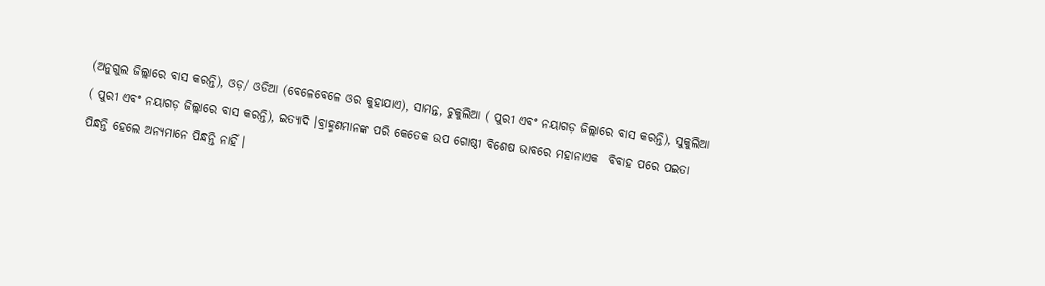(ଅନୁଗୁଲ ଜିଲ୍ଲାରେ ବାସ କରନ୍ତି), ଓଡ଼/ ଓଡିଆ (ବେଳେବେଳେ ଓର କୁହାଯାଏ), ସାମନ୍ତ, ଚୁକୁଲିଆ ( ପୁରୀ ଏବଂ ନୟାଗଡ଼ ଜିଲ୍ଲାରେ ବାସ କରନ୍ତି), ସୁକୁଲିଆ ( ପୁରୀ ଏବଂ ନୟାଗଡ଼ ଜିଲ୍ଲାରେ ବାସ କରନ୍ତି), ଇତ୍ୟାଦି ।ବ୍ରାହ୍ମଣମାନଙ୍କ ପରି କେତେକ ଉପ ଗୋଷ୍ଠୀ ବିଶେଷ ଭାବରେ ମହାନାଏକ  ବିବାହ ପରେ ପଇତା ପିନ୍ଧନ୍ତି ହେଲେ ଅନ୍ୟମାନେ ପିନ୍ଧନ୍ତି ନାହିଁ ।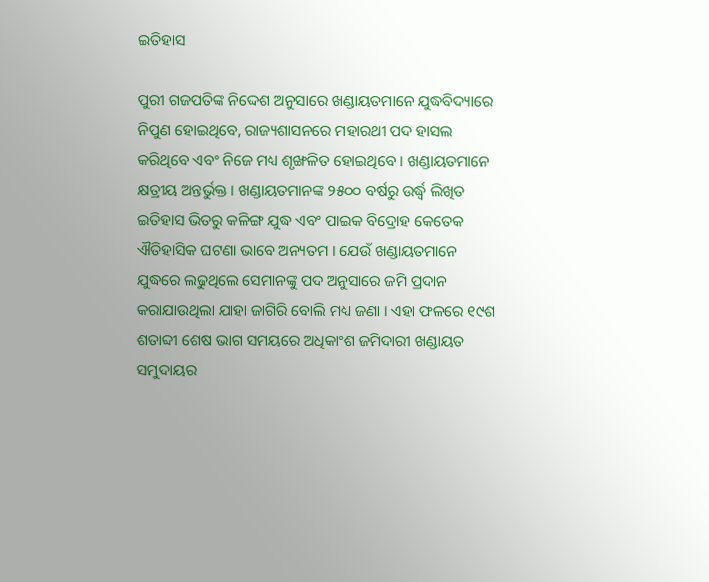ଇତିହାସ

ପୁରୀ ଗଜପତିଙ୍କ ନିଦ୍ଦେଶ ଅନୁସାରେ ଖଣ୍ଡାୟତମାନେ ଯୁଦ୍ଧବିଦ୍ୟାରେ ନିପୁଣ ହୋଇଥିବେ, ରାଜ୍ୟଶାସନରେ ମହାରଥୀ ପଦ ହାସଲ କରିଥିବେ ଏବଂ ନିଜେ ମଧ୍ୟ ଶୃଙ୍ଖଳିତ ହୋଇଥିବେ । ଖଣ୍ଡାୟତମାନେ କ୍ଷତ୍ରୀୟ ଅନ୍ତର୍ଭୁକ୍ତ । ଖଣ୍ଡାୟତମାନଙ୍କ ୨୫୦୦ ବର୍ଷରୁ ଉର୍ଦ୍ଧ୍ୱ ଲିଖିତ ଇତିହାସ ଭିତରୁ କଳିଙ୍ଗ ଯୁଦ୍ଧ ଏବଂ ପାଇକ ବିଦ୍ରୋହ କେତେକ ଐତିହାସିକ ଘଟଣା ଭାବେ ଅନ୍ୟତମ । ଯେଉଁ ଖଣ୍ଡାୟତମାନେ ଯୁଦ୍ଧରେ ଲଢୁଥିଲେ ସେମାନଙ୍କୁ ପଦ ଅନୁସାରେ ଜମି ପ୍ରଦାନ କରାଯାଉଥିଲା ଯାହା ଜାଗିରି ବୋଲି ମଧ୍ୟ ଜଣା । ଏହା ଫଳରେ ୧୯ଶ ଶତାବ୍ଦୀ ଶେଷ ଭାଗ ସମୟରେ ଅଧିକାଂଶ ଜମିଦାରୀ ଖଣ୍ଡାୟତ ସମୁଦାୟର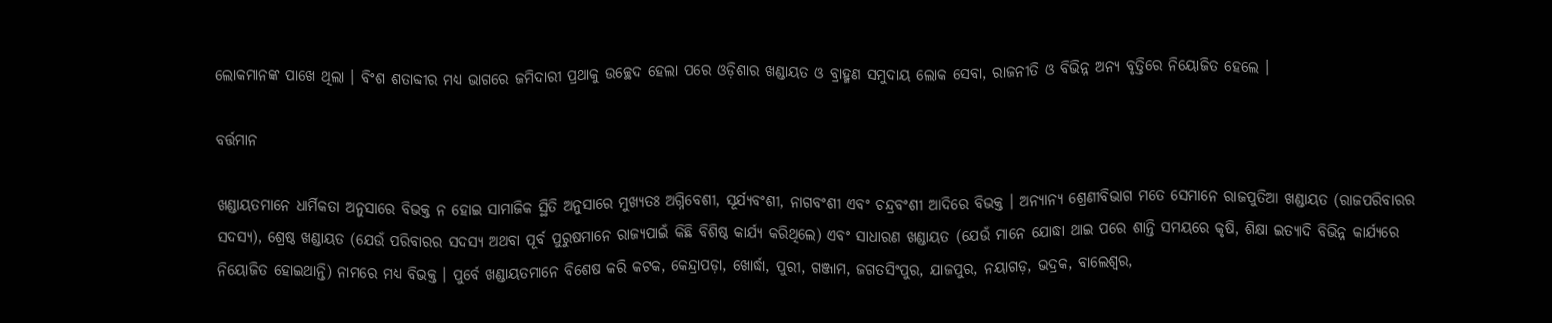ଲୋକମାନଙ୍କ ପାଖେ ଥିଲା । ବିଂଶ ଶତାବ୍ଦୀର ମଧ୍ୟ ଭାଗରେ ଜମିଦାରୀ ପ୍ରଥାକୁ ଉଚ୍ଛେଦ ହେଲା ପରେ ଓଡ଼ିଶାର ଖଣ୍ଡାୟତ ଓ ବ୍ରାହ୍ମଣ ସମୁଦାୟ ଲୋକ ସେବା, ରାଜନୀତି ଓ ବିଭିନ୍ନ ଅନ୍ୟ ବୃତ୍ତିରେ ନିୟୋଜିତ ହେଲେ ।

ବର୍ତ୍ତମାନ

ଖଣ୍ଡାୟତମାନେ ଧାର୍ମିକତା ଅନୁସାରେ ବିଭକ୍ତ ନ ହୋଇ ସାମାଜିକ ସ୍ଥିତି ଅନୁସାରେ ମୁଖ୍ୟତଃ ଅଗ୍ନିବେଶୀ, ସୂର୍ଯ୍ୟବଂଶୀ, ନାଗବଂଶୀ ଏବଂ ଚନ୍ଦ୍ରବଂଶୀ ଆଦିରେ ବିଭକ୍ତ । ଅନ୍ୟାନ୍ୟ ଶ୍ରେଣୀବିଭାଗ ମତେ ସେମାନେ ରାଜପୁତିଆ ଖଣ୍ଡାୟତ (ରାଜପରିବାରର ସଦସ୍ୟ), ଶ୍ରେଷ୍ଠ ଖଣ୍ଡାୟତ (ଯେଉଁ ପରିବାରର ସଦସ୍ୟ ଅଥବା ପୂର୍ବ ପୁରୁଷମାନେ ରାଜ୍ୟପାଇଁ କିଛି ବିଶିଷ୍ଠ କାର୍ଯ୍ୟ କରିଥିଲେ) ଏବଂ ସାଧାରଣ ଖଣ୍ଡାୟତ (ଯେଉଁ ମାନେ ଯୋଦ୍ଧା ଥାଇ ପରେ ଶାନ୍ତି ସମୟରେ କୃଷି, ଶିକ୍ଷା ଇତ୍ୟାଦି ବିଭିନ୍ନ କାର୍ଯ୍ୟରେ ନିୟୋଜିତ ହୋଇଥାନ୍ତି) ନାମରେ ମଧ୍ୟ ବିଭକ୍ତ । ପୁର୍ବେ ଖଣ୍ଡାୟତମାନେ ବିଶେଷ କରି କଟକ, କେନ୍ଦ୍ରାପଡ଼ା, ଖୋର୍ଦ୍ଧା, ପୁରୀ, ଗଞ୍ଜାମ, ଜଗତସିଂପୁର, ଯାଜପୁର, ନୟାଗଡ଼, ଭଦ୍ରକ, ବାଲେଶ୍ୱର,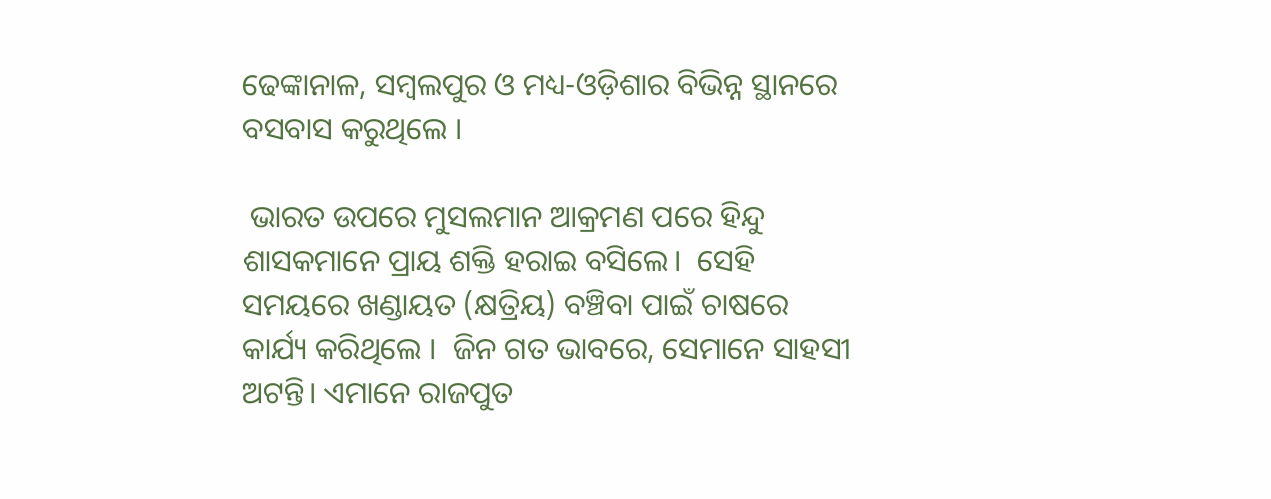ଢେଙ୍କାନାଳ, ସମ୍ବଲପୁର ଓ ମଧ୍ୟ-ଓଡ଼ିଶାର ବିଭିନ୍ନ ସ୍ଥାନରେ ବସବାସ କରୁଥିଲେ ।

 ଭାରତ ଉପରେ ମୁସଲମାନ ଆକ୍ରମଣ ପରେ ହିନ୍ଦୁ ଶାସକମାନେ ପ୍ରାୟ ଶକ୍ତି ହରାଇ ବସିଲେ।  ସେହି ସମୟରେ ଖଣ୍ଡାୟତ (କ୍ଷତ୍ରିୟ) ବଞ୍ଚିବା ପାଇଁ ଚାଷରେ କାର୍ଯ୍ୟ କରିଥିଲେ ।  ଜିନ ଗତ ଭାବରେ, ସେମାନେ ସାହସୀ ଅଟନ୍ତି। ଏମାନେ ରାଜପୁତ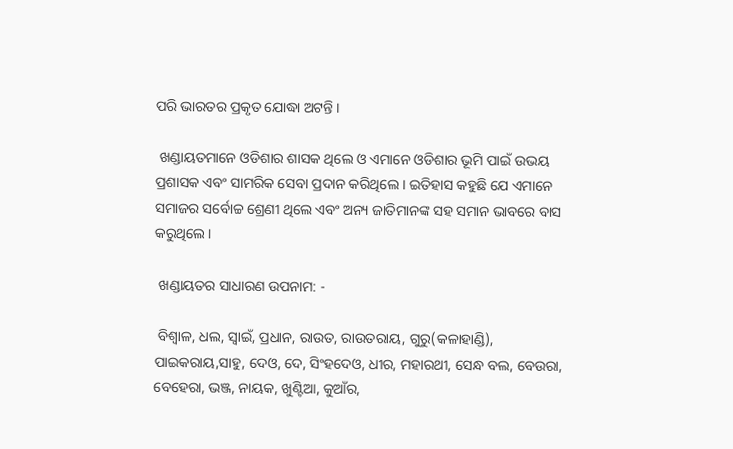ପରି ଭାରତର ପ୍ରକୃତ ଯୋଦ୍ଧା ଅଟନ୍ତି ।

 ଖଣ୍ଡାୟତମାନେ ଓଡିଶାର ଶାସକ ଥିଲେ ଓ ଏମାନେ ଓଡିଶାର ଭୂମି ପାଇଁ ଉଭୟ ପ୍ରଶାସକ ଏବଂ ସାମରିକ ସେବା ପ୍ରଦାନ କରିଥିଲେ । ଇତିହାସ କହୁଛି ଯେ ଏମାନେ ସମାଜର ସର୍ବୋଚ୍ଚ ଶ୍ରେଣୀ ଥିଲେ ଏବଂ ଅନ୍ୟ ଜାତିମାନଙ୍କ ସହ ସମାନ ଭାବରେ ବାସ କରୁଥିଲେ।

 ଖଣ୍ଡାୟତର ସାଧାରଣ ଉପନାମ: -

 ବିଶ୍ୱାଳ, ଧଲ, ସ୍ୱାଇଁ, ପ୍ରଧାନ, ରାଉତ, ରାଉତରାୟ, ଗୁରୁ(କଳାହାଣ୍ଡି), ପାଇକରାୟ,ସାହୁ, ଦେଓ, ଦେ, ସିଂହଦେଓ, ଧୀର, ମହାରଥୀ, ସେନ୍ଧ ବଲ, ବେଉରା, ବେହେରା, ଭଞ୍ଜ, ନାୟକ, ଖୁଣ୍ଟିଆ, କୁଆଁର,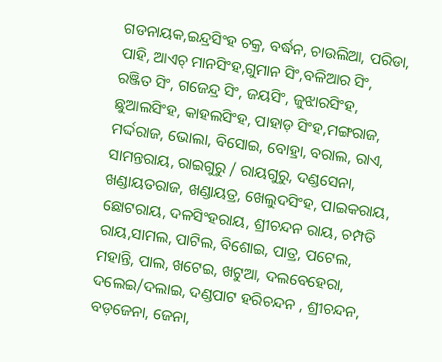ଗଡନାୟକ,ଇନ୍ଦ୍ରସିଂହ ଚକ୍ର, ବର୍ଦ୍ଧନ, ଚାଉଲିଆ, ପରିଡା, ପାହି, ଆଏଚ୍ ମାନସିଂହ,ଗୁମାନ ସିଂ,ବଳିଆର ସିଂ, ରଞ୍ଜିତ ସିଂ, ଗଜେନ୍ଦ୍ର ସିଂ, ଜୟସିଂ, ଜୁଝାରସିଂହ, ଛୁଆଲସିଂହ, କାହଲସିଂହ, ପାହାଡ଼ ସିଂହ,ମଙ୍ଗରାଜ, ମର୍ଦ୍ଦରାଜ, ଭୋଲା, ବିସୋଇ, ବୋହ୍ରା, ବରାଲ, ରାଏ, ସାମନ୍ତରାୟ, ରାଇଗୁରୁ / ରାୟଗୁରୁ, ଦଣ୍ଡସେନା, ଖଣ୍ଡାୟତରାଜ, ଖଣ୍ଡାୟତ୍ର, ଖେଲୁଦସିଂହ, ପାଇକରାୟ, ଛୋଟରାୟ, ଦଳସିଂହରାୟ, ଶ୍ରୀଚନ୍ଦନ ରାୟ, ଚମ୍ପତି ରାୟ,ସାମଲ, ପାଟିଲ, ବିଶୋଇ, ପାତ୍ର, ପଟେଲ, ମହାନ୍ତି, ପାଲ, ଖଟେଇ, ଖଟୁଆ, ଦଲବେହେରା, ଦଲେଇ/ଦଲାଇ, ଦଣ୍ଡପାଟ ହରିଚନ୍ଦନ , ଶ୍ରୀଚନ୍ଦନ, ବଡ଼ଜେନା, ଜେନା,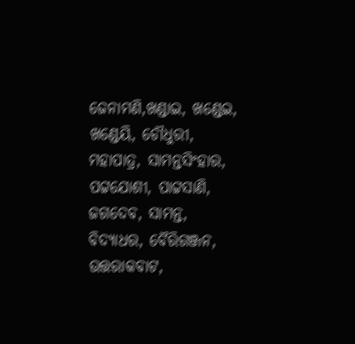ଜେନାମଣି,ଖଣ୍ଡାଇ, ଖଣ୍ଡେଇ, ଖଣ୍ଡେୟି, ଚୌଧୁରୀ, ମହାପାତ୍ର, ସାମନ୍ତସିଂହାର, ପଟ୍ଟଯୋଶୀ, ପାଟ୍ଟସାଣି, ଜଗଦେବ, ସାମନ୍ତ, ବିଦ୍ୟାଧର, ବୈରିଗଞ୍ଜନ, ଉତ୍ତରାକବାଟ,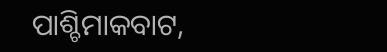ପାଶ୍ଚିମାକବାଟ,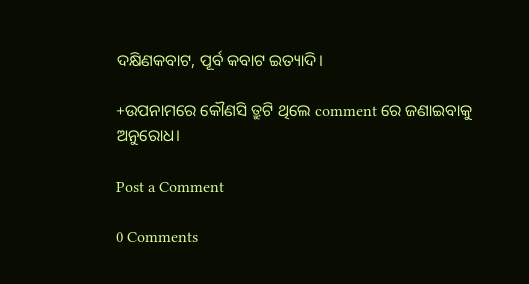ଦକ୍ଷିଣକବାଟ, ପୂର୍ବ କବାଟ ଇତ୍ୟାଦି।

+ଉପନାମରେ କୌଣସି ତ୍ରୁଟି ଥିଲେ comment ରେ ଜଣାଇବାକୁ ଅନୁରୋଧ।

Post a Comment

0 Comments